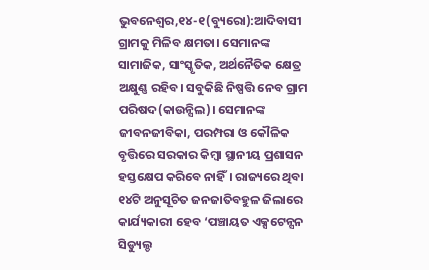ଭୁବନେଶ୍ୱର,୧୪-୧(ବ୍ୟୁରୋ):ଆଦିବାସୀ ଗ୍ରାମକୁ ମିଳିବ କ୍ଷମତା। ସେମାନଙ୍କ ସାମାଜିକ, ସାଂସ୍କୃତିକ, ଅର୍ଥନୈତିକ କ୍ଷେତ୍ର ଅକ୍ଷୁଣ୍ଣ ରହିବ। ସବୁକିଛି ନିଷ୍ପତ୍ତି ନେବ ଗ୍ରାମ ପରିଷଦ(କାଉନ୍ସିଲ)। ସେମାନଙ୍କ ଜୀବନଜୀବିକା, ପରମ୍ପରା ଓ କୌଳିକ ବୃତ୍ତିରେ ସରକାର କିମ୍ବା ସ୍ଥାନୀୟ ପ୍ରଶାସନ ହସ୍ତକ୍ଷେପ କରିବେ ନାହିଁ। ରାଜ୍ୟରେ ଥିବା ୧୪ଟି ଅନୁସୂଚିତ ଜନଜାତିବହୁଳ ଜିଲାରେ କାର୍ଯ୍ୟକାରୀ ହେବ ‘ପଞ୍ଚାୟତ ଏକ୍ସଟେନ୍ସନ ସିଡ୍ୟୁଲ୍ଡ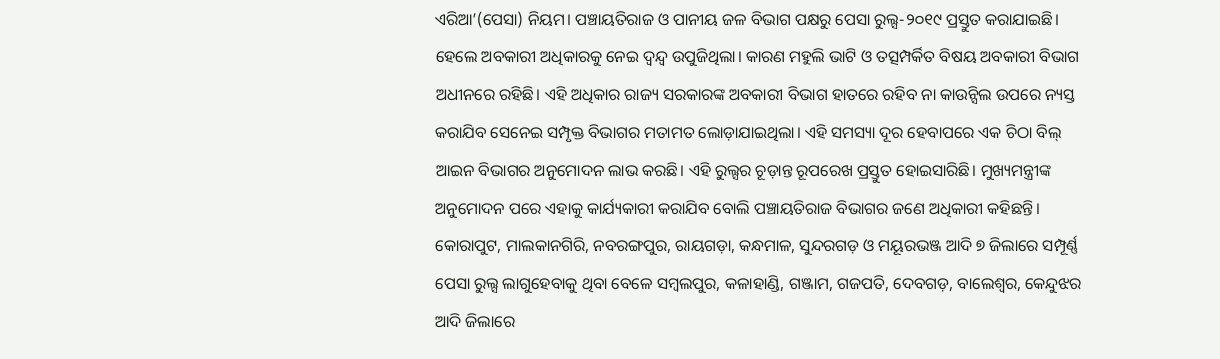ଏରିଆ’(ପେସା) ନିୟମ। ପଞ୍ଚାୟତିରାଜ ଓ ପାନୀୟ ଜଳ ବିଭାଗ ପକ୍ଷରୁ ପେସା ରୁଲ୍ସ-୨୦୧୯ ପ୍ରସ୍ତୁତ କରାଯାଇଛି। ହେଲେ ଅବକାରୀ ଅଧିକାରକୁ ନେଇ ଦ୍ୱନ୍ଦ୍ୱ ଉପୁଜିଥିଲା। କାରଣ ମହୁଲି ଭାଟି ଓ ତତ୍ସମ୍ପର୍କିତ ବିଷୟ ଅବକାରୀ ବିଭାଗ ଅଧୀନରେ ରହିଛି। ଏହି ଅଧିକାର ରାଜ୍ୟ ସରକାରଙ୍କ ଅବକାରୀ ବିଭାଗ ହାତରେ ରହିବ ନା କାଉନ୍ସିଲ ଉପରେ ନ୍ୟସ୍ତ କରାଯିବ ସେନେଇ ସମ୍ପୃକ୍ତ ବିଭାଗର ମତାମତ ଲୋଡ଼ାଯାଇଥିଲା। ଏହି ସମସ୍ୟା ଦୂର ହେବାପରେ ଏକ ଚିଠା ବିଲ୍ ଆଇନ ବିଭାଗର ଅନୁମୋଦନ ଲାଭ କରଛି। ଏହି ରୁଲ୍ସର ଚୂଡ଼ାନ୍ତ ରୂପରେଖ ପ୍ରସ୍ତୁତ ହୋଇସାରିଛି। ମୁଖ୍ୟମନ୍ତ୍ରୀଙ୍କ ଅନୁମୋଦନ ପରେ ଏହାକୁ କାର୍ଯ୍ୟକାରୀ କରାଯିବ ବୋଲି ପଞ୍ଚାୟତିରାଜ ବିଭାଗର ଜଣେ ଅଧିକାରୀ କହିଛନ୍ତି।
କୋରାପୁଟ, ମାଲକାନଗିରି, ନବରଙ୍ଗପୁର, ରାୟଗଡ଼ା, କନ୍ଧମାଳ, ସୁନ୍ଦରଗଡ଼ ଓ ମୟୂରଭଞ୍ଜ ଆଦି ୭ ଜିଲାରେ ସମ୍ପୂର୍ଣ୍ଣ ପେସା ରୁଲ୍ସ ଲାଗୁହେବାକୁ ଥିବା ବେଳେ ସମ୍ବଲପୁର, କଳାହାଣ୍ଡି, ଗଞ୍ଜାମ, ଗଜପତି, ଦେବଗଡ଼, ବାଲେଶ୍ୱର, କେନ୍ଦୁଝର ଆଦି ଜିଲାରେ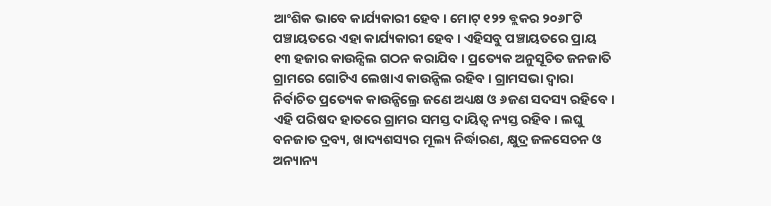ଆଂଶିକ ଭାବେ କାର୍ଯ୍ୟକାରୀ ହେବ। ମୋଟ୍ ୧୨୨ ବ୍ଲକର ୨୦୬୮ଟି ପଞ୍ଚାୟତରେ ଏହା କାର୍ଯ୍ୟକାରୀ ହେବ। ଏହିସବୁ ପଞ୍ଚାୟତରେ ପ୍ରାୟ ୧୩ ହଜାର କାଉନ୍ସିଲ ଗଠନ କରାଯିବ। ପ୍ରତ୍ୟେକ ଅନୁସୂଚିତ ଜନଜାତି ଗ୍ରାମରେ ଗୋଟିଏ ଲେଖାଏ କାଉନ୍ସିଲ ରହିବ। ଗ୍ରାମସଭା ଦ୍ୱାରା ନିର୍ବାଚିତ ପ୍ରତ୍ୟେକ କାଉନ୍ସିଲ୍ରେ ଜଣେ ଅଧ୍ୟକ୍ଷ ଓ ୬ଜଣ ସଦସ୍ୟ ରହିବେ। ଏହି ପରିଷଦ ହାତରେ ଗ୍ରାମର ସମସ୍ତ ଦାୟିତ୍ୱ ନ୍ୟସ୍ତ ରହିବ। ଲଘୁ ବନଜାତ ଦ୍ରବ୍ୟ, ଖାଦ୍ୟଶସ୍ୟର ମୂଲ୍ୟ ନିର୍ଦ୍ଧାରଣ, କ୍ଷୁଦ୍ର ଜଳସେଚନ ଓ ଅନ୍ୟାନ୍ୟ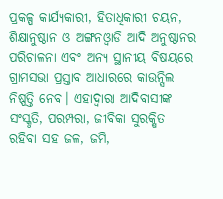ପ୍ରକଳ୍ପ କାର୍ଯ୍ୟକାରୀ, ହିତାଧିକାରୀ ଚୟନ, ଶିକ୍ଷାନୁଷ୍ଠାନ ଓ ଅଙ୍ଗନଓ୍ବାଡି ଆଦି ଅନୁଷ୍ଠାନର ପରିଚାଳନା ଏବଂ ଅନ୍ୟ ସ୍ଥାନୀୟ ବିଷୟରେ ଗ୍ରାମସଭା ପ୍ରସ୍ତାବ ଆଧାରରେ କାଉନ୍ସିଲ ନିଷ୍ପତ୍ତି ନେବ। ଏହାଦ୍ୱାରା ଆଦିବାସୀଙ୍କ ସଂସ୍କୃତି, ପରମ୍ପରା, ଜୀବିକା ସୁରକ୍ଷିତ ରହିବା ସହ ଜଳ, ଜମି,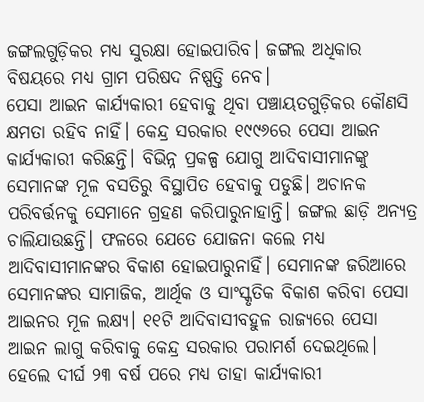ଜଙ୍ଗଲଗୁଡ଼ିକର ମଧ୍ୟ ସୁରକ୍ଷା ହୋଇପାରିବ। ଜଙ୍ଗଲ ଅଧିକାର ବିଷୟରେ ମଧ୍ୟ ଗ୍ରାମ ପରିଷଦ ନିଷ୍ପତ୍ତି ନେବ।
ପେସା ଆଇନ କାର୍ଯ୍ୟକାରୀ ହେବାକୁ ଥିବା ପଞ୍ଚାୟତଗୁଡ଼ିକର କୌଣସି କ୍ଷମତା ରହିବ ନାହିଁ। କେନ୍ଦ୍ର ସରକାର ୧୯୯୬ରେ ପେସା ଆଇନ କାର୍ଯ୍ୟକାରୀ କରିଛନ୍ତି। ବିଭିନ୍ନ ପ୍ରକଳ୍ପ ଯୋଗୁ ଆଦିବାସୀମାନଙ୍କୁ ସେମାନଙ୍କ ମୂଳ ବସତିରୁ ବିସ୍ଥାପିତ ହେବାକୁ ପଡୁଛି। ଅଚାନକ ପରିବର୍ତ୍ତନକୁ ସେମାନେ ଗ୍ରହଣ କରିପାରୁନାହାନ୍ତି। ଜଙ୍ଗଲ ଛାଡ଼ି ଅନ୍ୟତ୍ର ଚାଲିଯାଉଛନ୍ତି। ଫଳରେ ଯେତେ ଯୋଜନା କଲେ ମଧ୍ୟ ଆଦିବାସୀମାନଙ୍କର ବିକାଶ ହୋଇପାରୁନାହିଁ। ସେମାନଙ୍କ ଜରିଆରେ ସେମାନଙ୍କର ସାମାଜିକ, ଆର୍ଥିକ ଓ ସାଂସ୍କୃତିକ ବିକାଶ କରିବା ପେସା ଆଇନର ମୂଳ ଲକ୍ଷ୍ୟ। ୧୧ଟି ଆଦିବାସୀବହୁଳ ରାଜ୍ୟରେ ପେସା ଆଇନ ଲାଗୁ କରିବାକୁ କେନ୍ଦ୍ର ସରକାର ପରାମର୍ଶ ଦେଇଥିଲେ। ହେଲେ ଦୀର୍ଘ ୨୩ ବର୍ଷ ପରେ ମଧ୍ୟ ତାହା କାର୍ଯ୍ୟକାରୀ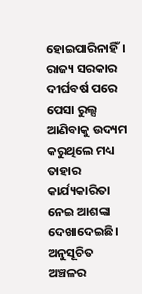ହୋଇପାରିନାହିଁ।
ରାଜ୍ୟ ସରକାର ଦୀର୍ଘବର୍ଷ ପରେ ପେସା ରୁଲ୍ସ ଆଣିବାକୁ ଉଦ୍ୟମ କରୁଥିଲେ ମଧ୍ୟ ତାହାର କାର୍ଯ୍ୟକାରିତା ନେଇ ଆଶଙ୍କା ଦେଖାଦେଇଛି। ଅନୁସୂଚିତ ଅଞ୍ଚଳର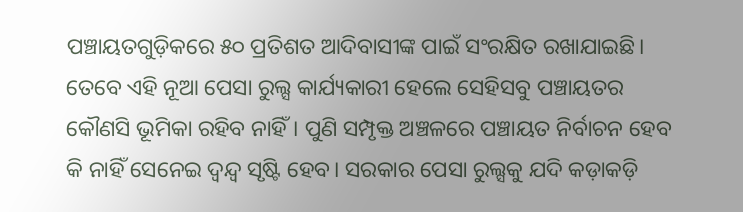ପଞ୍ଚାୟତଗୁଡ଼ିକରେ ୫୦ ପ୍ରତିଶତ ଆଦିବାସୀଙ୍କ ପାଇଁ ସଂରକ୍ଷିତ ରଖାଯାଇଛି। ତେବେ ଏହି ନୂଆ ପେସା ରୁଲ୍ସ କାର୍ଯ୍ୟକାରୀ ହେଲେ ସେହିସବୁ ପଞ୍ଚାୟତର କୌଣସି ଭୂମିକା ରହିବ ନାହିଁ। ପୁଣି ସମ୍ପୃକ୍ତ ଅଞ୍ଚଳରେ ପଞ୍ଚାୟତ ନିର୍ବାଚନ ହେବ କି ନାହିଁ ସେନେଇ ଦ୍ୱନ୍ଦ୍ୱ ସୃଷ୍ଟି ହେବ। ସରକାର ପେସା ରୁଲ୍ସକୁ ଯଦି କଡ଼ାକଡ଼ି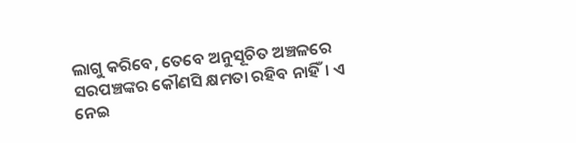ଲାଗୁ କରିବେ, ତେବେ ଅନୁସୂଚିତ ଅଞ୍ଚଳରେ ସରପଞ୍ଚଙ୍କର କୌଣସି କ୍ଷମତା ରହିବ ନାହିଁ। ଏ ନେଇ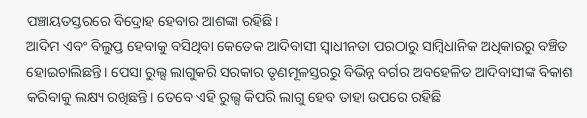ପଞ୍ଚାୟତସ୍ତରରେ ବିଦ୍ରୋହ ହେବାର ଆଶଙ୍କା ରହିଛି।
ଆଦିମ ଏବଂ ବିଲୁପ୍ତ ହେବାକୁ ବସିଥିବା କେତେକ ଆଦିବାସୀ ସ୍ବାଧୀନତା ପରଠାରୁ ସାମ୍ବିଧାନିକ ଅଧିକାରରୁ ବଞ୍ଚିତ ହୋଇଚାଲିଛନ୍ତି। ପେସା ରୁଲ୍ସ ଲାଗୁକରି ସରକାର ତୃଣମୂଳସ୍ତରରୁ ବିଭିନ୍ନ ବର୍ଗର ଅବହେଳିତ ଆଦିବାସୀଙ୍କ ବିକାଶ କରିବାକୁ ଲକ୍ଷ୍ୟ ରଖିଛନ୍ତି। ତେବେ ଏହି ରୁଲ୍ସ କିପରି ଲାଗୁ ହେବ ତାହା ଉପରେ ରହିଛି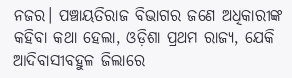ନଜର। ପଞ୍ଚାୟତିରାଜ ବିଭାଗର ଜଣେ ଅଧିକାରୀଙ୍କ କହିବା କଥା ହେଲା, ଓଡ଼ିଶା ପ୍ରଥମ ରାଜ୍ୟ, ଯେକି ଆଦିବାସୀବହୁଳ ଜିଲାରେ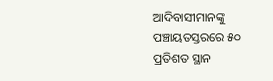ଆଦିବାସୀମାନଙ୍କୁ ପଞ୍ଚାୟତସ୍ତରରେ ୫୦ ପ୍ରତିଶତ ସ୍ଥାନ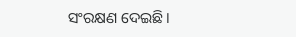ସଂରକ୍ଷଣ ଦେଇଛି।